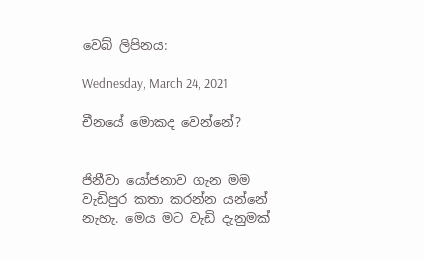වෙබ් ලිපිනය:

Wednesday, March 24, 2021

චීනයේ මොකද වෙන්නේ?


ජිනීවා යෝජනාව ගැන මම වැඩිපුර කතා කරන්න යන්නේ නැහැ. මෙය මට වැඩි දැනුමක්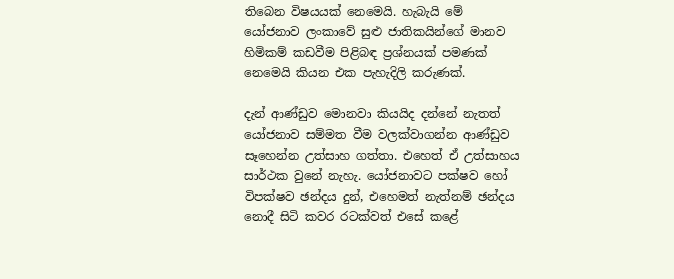තිබෙන විෂයයක් නෙමෙයි. හැබැයි මේ යෝජනාව ලංකාවේ සුළු ජාතිකයින්ගේ මානව හිමිකම් කඩවීම පිළිබඳ ප්‍රශ්නයක් පමණක් නෙමෙයි කියන එක පැහැදිලි කරුණක්.

දැන් ආණ්ඩුව මොනවා කියයිද දන්නේ නැතත් යෝජනාව සම්මත වීම වලක්වාගන්න ආණ්ඩුව සෑහෙන්න උත්සාහ ගත්තා. එහෙත් ඒ උත්සාහය සාර්ථක වුනේ නැහැ. යෝජනාවට පක්ෂව හෝ විපක්ෂව ඡන්දය දුන්, එහෙමත් නැත්නම් ඡන්දය නොදී සිටි කවර රටක්වත් එසේ කළේ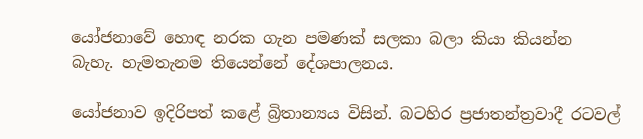යෝජනාවේ හොඳ නරක ගැන පමණක් සලකා බලා කියා කියන්න බැහැ. හැමතැනම තියෙන්නේ දේශපාලනය.

යෝජනාව ඉදිරිපත් කළේ බ්‍රිතාන්‍යය විසින්. බටහිර ප්‍රජාතන්ත්‍රවාදී රටවල්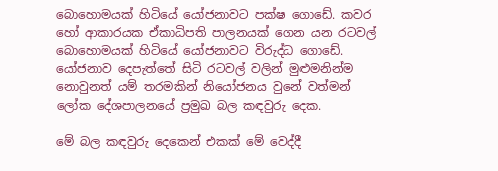බොහොමයක් හිටියේ යෝජනාවට පක්ෂ ගොඩේ. කවර හෝ ආකාරයක ඒකාධිපති පාලනයක් ගෙන යන රටවල් බොහොමයක් හිටියේ යෝජනාවට විරුද්ධ ගොඩේ. යෝජනාව දෙපැත්තේ සිටි රටවල් වලින් මුළුමනින්ම නොවුනත් යම් තරමකින් නියෝජනය වුනේ වත්මන් ලෝක දේශපාලනයේ ප්‍රමුඛ බල කඳවුරු දෙක.

මේ බල කඳවුරු දෙකෙන් එකක් මේ වෙද්දී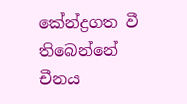කේන්ද්‍රගත වී තිබෙන්නේ චීනය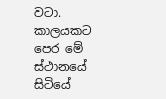වටා. කාලයකට පෙර මේ ස්ථානයේ සිටියේ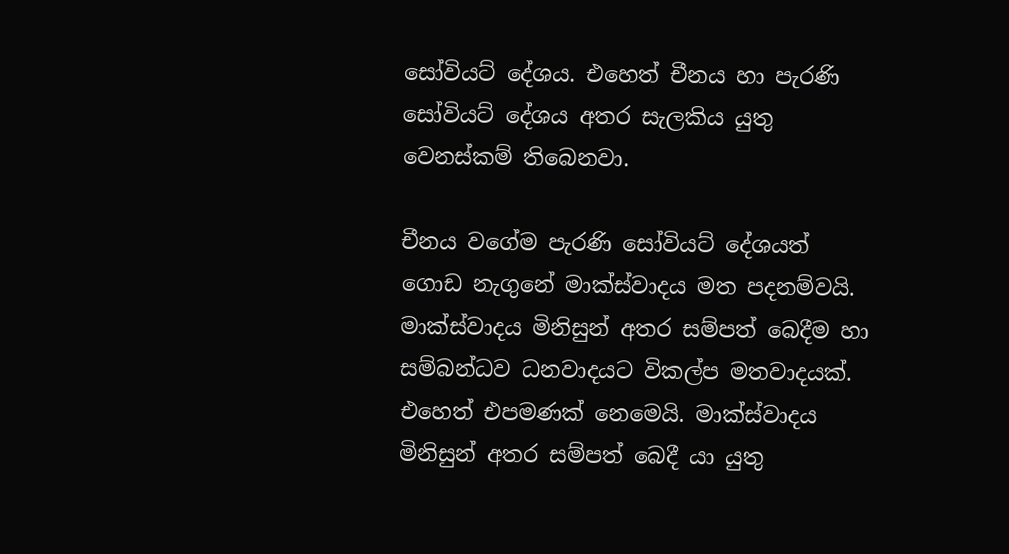සෝවියට් දේශය. එහෙත් චීනය හා පැරණි සෝවියට් දේශය අතර සැලකිය යුතු වෙනස්කම් තිබෙනවා.

චීනය වගේම පැරණි සෝවියට් දේශයත් ගොඩ නැගුනේ මාක්ස්වාදය මත පදනම්වයි. මාක්ස්වාදය මිනිසුන් අතර සම්පත් බෙදීම හා සම්බන්ධව ධනවාදයට විකල්ප මතවාදයක්. එහෙත් එපමණක් නෙමෙයි. මාක්ස්වාදය මිනිසුන් අතර සම්පත් බෙදී යා යුතු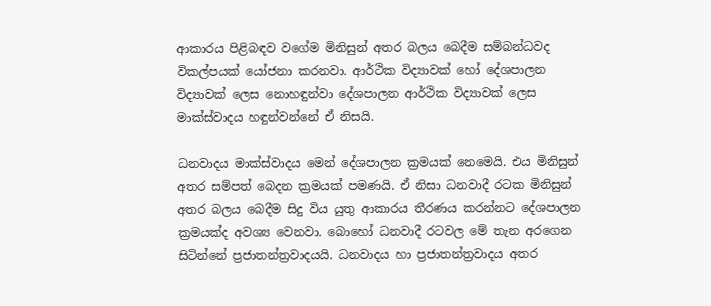ආකාරය පිළිබඳව වගේම මිනිසුන් අතර බලය බෙදීම සම්බන්ධවද විකල්පයක් යෝජනා කරනවා. ආර්ථික විද්‍යාවක් හෝ දේශපාලන විද්‍යාවක් ලෙස නොහඳුන්වා දේශපාලන ආර්ථික විද්‍යාවක් ලෙස මාක්ස්වාදය හඳුන්වන්නේ ඒ නිසයි.

ධනවාදය මාක්ස්වාදය මෙන් දේශපාලන ක්‍රමයක් නෙමෙයි. එය මිනිසුන් අතර සම්පත් බෙදන ක්‍රමයක් පමණයි. ඒ නිසා ධනවාදී රටක මිනිසුන් අතර බලය බෙදීම සිදු විය යුතු ආකාරය තීරණය කරන්නට දේශපාලන ක්‍රමයක්ද අවශ්‍ය වෙනවා. බොහෝ ධනවාදී රටවල මේ තැන අරගෙන සිටින්නේ ප්‍රජාතන්ත්‍රවාදයයි. ධනවාදය හා ප්‍රජාතන්ත්‍රවාදය අතර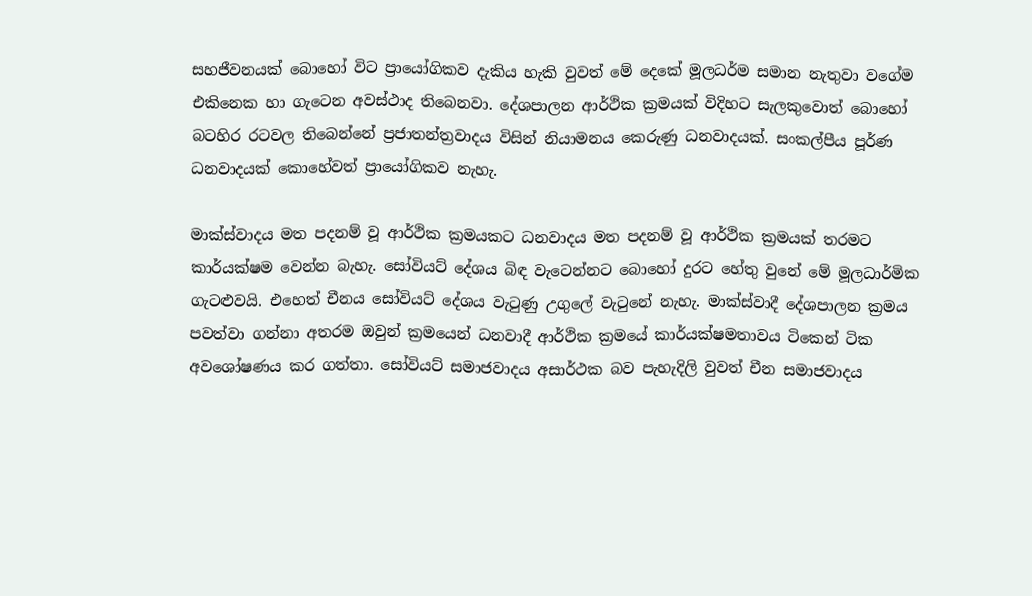සහජීවනයක් බොහෝ විට ප්‍රායෝගිකව දැකිය හැකි වුවත් මේ දෙකේ මූලධර්ම සමාන නැතුවා වගේම එකිනෙක හා ගැටෙන අවස්ථාද තිබෙනවා. දේශපාලන ආර්ථික ක්‍රමයක් විදිහට සැලකුවොත් බොහෝ බටහිර රටවල තිබෙන්නේ ප්‍රජාතන්ත්‍රවාදය විසින් නියාමනය කෙරුණු ධනවාදයක්. සංකල්පීය පූර්ණ ධනවාදයක් කොහේවත් ප්‍රායෝගිකව නැහැ.

මාක්ස්වාදය මත පදනම් වූ ආර්ථික ක්‍රමයකට ධනවාදය මත පදනම් වූ ආර්ථික ක්‍රමයක් තරමට කාර්යක්ෂම වෙන්න බැහැ. සෝවියට් දේශය බිඳ වැටෙන්නට බොහෝ දුරට හේතු වුනේ මේ මූලධාර්මික ගැටළුවයි. එහෙත් චීනය සෝවියට් දේශය වැටුණු උගුලේ වැටුනේ නැහැ. මාක්ස්වාදී දේශපාලන ක්‍රමය පවත්වා ගන්නා අතරම ඔවුන් ක්‍රමයෙන් ධනවාදී ආර්ථික ක්‍රමයේ කාර්යක්ෂමතාවය ටිකෙන් ටික අවශෝෂණය කර ගත්තා. සෝවියට් සමාජවාදය අසාර්ථක බව පැහැදිලි වුවත් චීන සමාජවාදය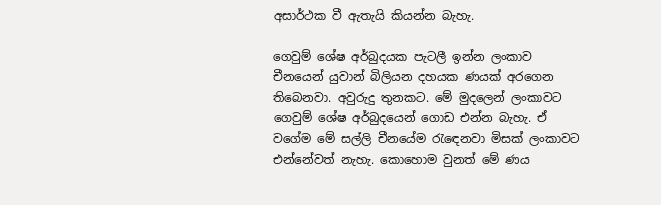අසාර්ථක වී ඇතැයි කියන්න බැහැ.

ගෙවුම් ශේෂ අර්බුදයක පැටලී ඉන්න ලංකාව චීනයෙන් යුවාන් බිලියන දහයක ණයක් අරගෙන තිබෙනවා. අවුරුදු තුනකට. මේ මුදලෙන් ලංකාවට ගෙවුම් ශේෂ අර්බුදයෙන් ගොඩ එන්න බැහැ. ඒ වගේම මේ සල්ලි චීනයේම රැඳෙනවා මිසක් ලංකාවට එන්නේවත් නැහැ. කොහොම වුනත් මේ ණය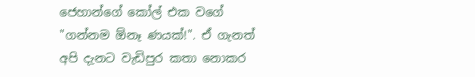ජෙහාන්ගේ කෝල් එක වගේ "ගන්නම ඕනෑ ණයක්!". ඒ ගැනත් අපි දැනට වැඩිපුර කතා නොකර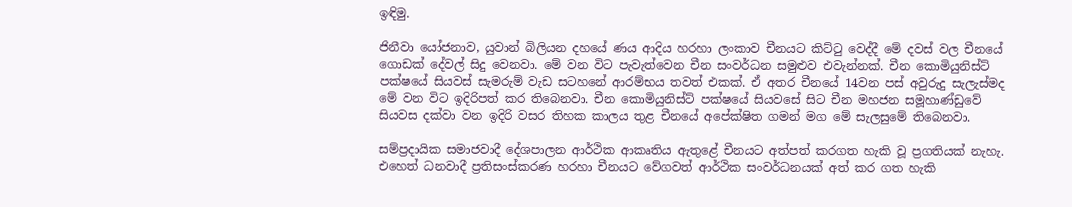ඉඳිමු.

ජිනීවා යෝජනාව, යුවාන් බිලියන දහයේ ණය ආදිය හරහා ලංකාව චීනයට කිට්ටු වෙද්දී මේ දවස් වල චීනයේ ගොඩක් දේවල් සිදු වෙනවා. මේ වන විට පැවැත්වෙන චීන සංවර්ධන සමුළුව එවැන්නක්. චීන කොමියුනිස්ට් පක්ෂයේ සියවස් සැමරුම් වැඩ සටහනේ ආරම්භය තවත් එකක්. ඒ අතර චීනයේ 14වන පස් අවුරුදු සැලැස්මද මේ වන විට ඉදිරිපත් කර තිබෙනවා. චීන කොමියුනිස්ට් පක්ෂයේ සියවසේ සිට චීන මහජන සමූහාණ්ඩුවේ සියවස දක්වා වන ඉදිරි වසර තිහක කාලය තුළ චීනයේ අපේක්ෂිත ගමන් මග මේ සැලසුමේ තිබෙනවා.

සම්ප්‍රදායික සමාජවාදී දේශපාලන ආර්ථික ආකෘතිය ඇතුළේ චීනයට අත්පත් කරගත හැකි වූ ප්‍රගතියක් නැහැ. එහෙත් ධනවාදී ප්‍රතිසංස්කරණ හරහා චීනයට වේගවත් ආර්ථික සංවර්ධනයක් අත් කර ගත හැකි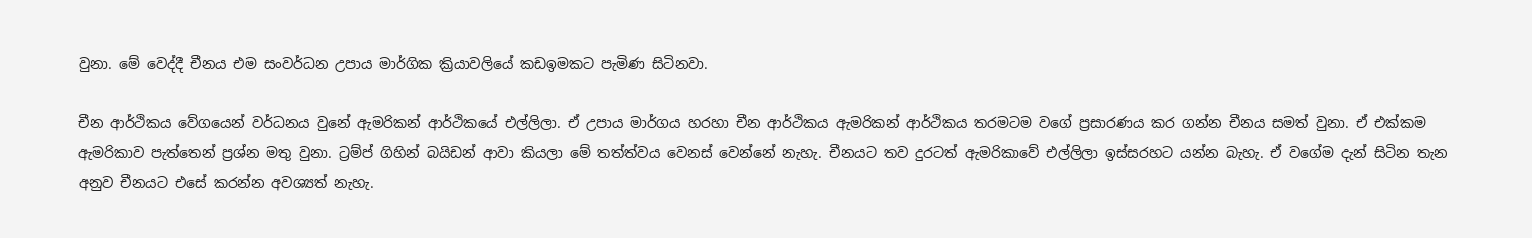වුනා. මේ වෙද්දී චීනය එම සංවර්ධන උපාය මාර්ගික ක්‍රියාවලියේ කඩඉමකට පැමිණ සිටිනවා.

චීන ආර්ථිකය වේගයෙන් වර්ධනය වුනේ ඇමරිකන් ආර්ථිකයේ එල්ලිලා. ඒ උපාය මාර්ගය හරහා චීන ආර්ථිකය ඇමරිකන් ආර්ථිකය තරමටම වගේ ප්‍රසාරණය කර ගන්න චීනය සමත් වුනා. ඒ එක්කම ඇමරිකාව පැත්තෙන් ප්‍රශ්න මතු වුනා. ට්‍රම්ප් ගිහින් බයිඩන් ආවා කියලා මේ තත්ත්වය වෙනස් වෙන්නේ නැහැ. චීනයට තව දුරටත් ඇමරිකාවේ එල්ලිලා ඉස්සරහට යන්න බැහැ. ඒ වගේම දැන් සිටින තැන අනුව චීනයට එසේ කරන්න අවශ්‍යත් නැහැ.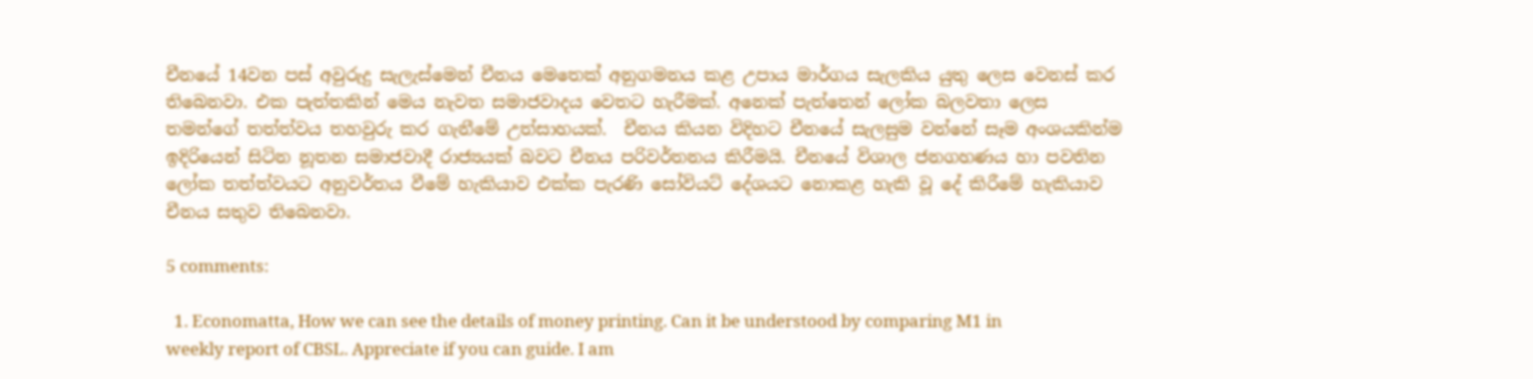චීනයේ 14වන පස් අවුරුදු සැලැස්මෙන් චීනය මෙතෙක් අනුගමනය කළ උපාය මාර්ගය සැලකිය යුතු ලෙස වෙනස් කර තිබෙනවා. එක පැත්තකින් මෙය නැවත සමාජවාදය වෙතට හැරීමක්. අනෙක් පැත්තෙන් ලෝක බලවතා ලෙස තමන්ගේ තත්ත්වය තහවුරු කර ගැනීමේ උත්සාහයක්.  චීනය කියන විදිහට චීනයේ සැලසුම වන්නේ සෑම අංශයකින්ම ඉදිරියෙන් සිටින නූතන සමාජවාදී රාජ්‍යයක් බවට චීනය පරිවර්තනය කිරීමයි. චීනයේ විශාල ජනගහණය හා පවතින ලෝක තත්ත්වයට අනුවර්තය වීමේ හැකියාව එක්ක පැරණි සෝවියට් දේශයට නොකළ හැකි වූ දේ කිරීමේ හැකියාව චීනය සතුව තිබෙනවා.

5 comments:

  1. Economatta, How we can see the details of money printing. Can it be understood by comparing M1 in weekly report of CBSL. Appreciate if you can guide. I am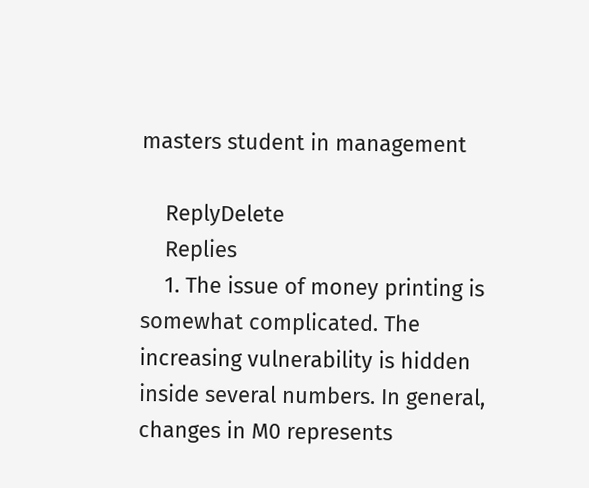masters student in management

    ReplyDelete
    Replies
    1. The issue of money printing is somewhat complicated. The increasing vulnerability is hidden inside several numbers. In general, changes in M0 represents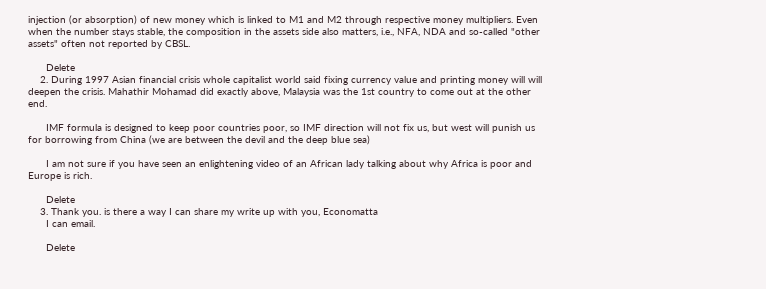injection (or absorption) of new money which is linked to M1 and M2 through respective money multipliers. Even when the number stays stable, the composition in the assets side also matters, i.e., NFA, NDA and so-called "other assets" often not reported by CBSL.

      Delete
    2. During 1997 Asian financial crisis whole capitalist world said fixing currency value and printing money will will deepen the crisis. Mahathir Mohamad did exactly above, Malaysia was the 1st country to come out at the other end.

      IMF formula is designed to keep poor countries poor, so IMF direction will not fix us, but west will punish us for borrowing from China (we are between the devil and the deep blue sea)

      I am not sure if you have seen an enlightening video of an African lady talking about why Africa is poor and Europe is rich.

      Delete
    3. Thank you. is there a way I can share my write up with you, Economatta
      I can email.

      Delete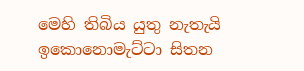මෙහි තිබිය යුතු නැතැයි ඉකොනොමැට්ටා සිතන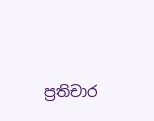ප්‍රතිචාර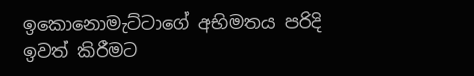ඉකොනොමැට්ටාගේ අභිමතය පරිදි ඉවත් කිරීමට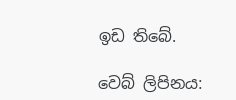ඉඩ තිබේ.

වෙබ් ලිපිනය: